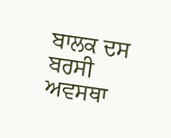ਬਾਲਕ ਦਸ ਬਰਸੀ ਅਵਸਥਾ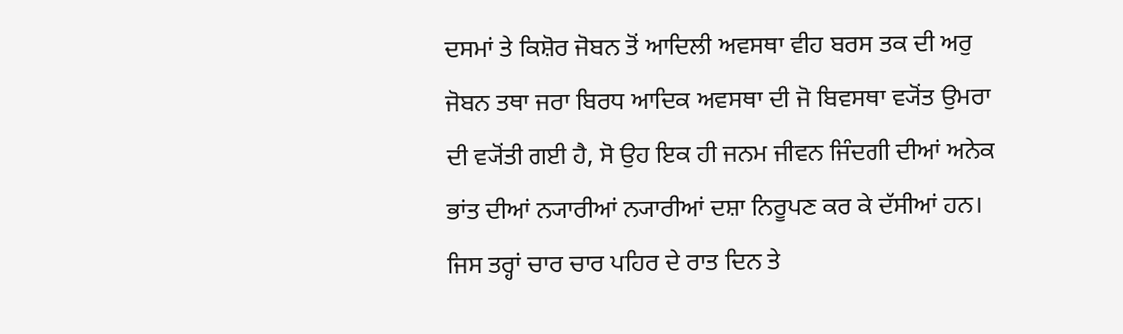ਦਸਮਾਂ ਤੇ ਕਿਸ਼ੋਰ ਜੋਬਨ ਤੋਂ ਆਦਿਲੀ ਅਵਸਥਾ ਵੀਹ ਬਰਸ ਤਕ ਦੀ ਅਰੁ ਜੋਬਨ ਤਥਾ ਜਰਾ ਬਿਰਧ ਆਦਿਕ ਅਵਸਥਾ ਦੀ ਜੋ ਬਿਵਸਥਾ ਵ੍ਯੋਂਤ ਉਮਰਾ ਦੀ ਵ੍ਯੋਂਤੀ ਗਈ ਹੈ, ਸੋ ਉਹ ਇਕ ਹੀ ਜਨਮ ਜੀਵਨ ਜਿੰਦਗੀ ਦੀਆਂ ਅਨੇਕ ਭਾਂਤ ਦੀਆਂ ਨ੍ਯਾਰੀਆਂ ਨ੍ਯਾਰੀਆਂ ਦਸ਼ਾ ਨਿਰੂਪਣ ਕਰ ਕੇ ਦੱਸੀਆਂ ਹਨ।
ਜਿਸ ਤਰ੍ਹਾਂ ਚਾਰ ਚਾਰ ਪਹਿਰ ਦੇ ਰਾਤ ਦਿਨ ਤੇ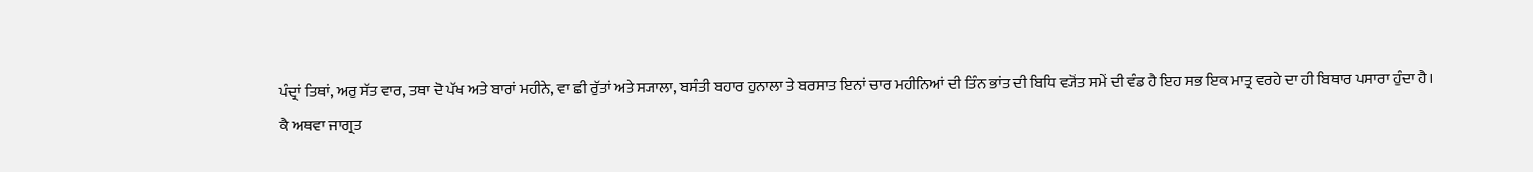ਪੰਦ੍ਰਾਂ ਤਿਥਾਂ, ਅਰੁ ਸੱਤ ਵਾਰ, ਤਥਾ ਦੋ ਪੱਖ ਅਤੇ ਬਾਰਾਂ ਮਹੀਨੇ, ਵਾ ਛੀ ਰੁੱਤਾਂ ਅਤੇ ਸ੍ਯਾਲਾ, ਬਸੰਤੀ ਬਹਾਰ ਹੁਨਾਲਾ ਤੇ ਬਰਸਾਤ ਇਨਾਂ ਚਾਰ ਮਹੀਨਿਆਂ ਦੀ ਤਿੰਨ ਭਾਂਤ ਦੀ ਬਿਧਿ ਵ੍ਯੋਂਤ ਸਮੇਂ ਦੀ ਵੰਡ ਹੈ ਇਹ ਸਭ ਇਕ ਮਾਤ੍ਰ ਵਰਹੇ ਦਾ ਹੀ ਬਿਥਾਰ ਪਸਾਰਾ ਹੁੰਦਾ ਹੈ।
ਕੈ ਅਥਵਾ ਜਾਗ੍ਰਤ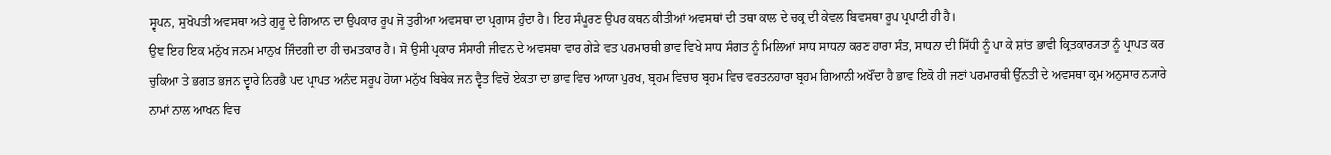ਸ੍ਵਪਨ, ਸੁਖੋਪਤੀ ਅਵਸਥਾ ਅਤੇ ਗੁਰੂ ਦੇ ਗਿਆਨ ਦਾ ਉਪਕਾਰ ਰੂਪ ਜੋ ਤੁਰੀਆ ਅਵਸਥਾ ਦਾ ਪ੍ਰਗਾਸ ਹੁੰਦਾ ਹੈ। ਇਹ ਸੰਪੂਰਣ ਉਪਰ ਕਥਨ ਕੀਤੀਆਂ ਅਵਸਥਾਂ ਦੀ ਤਥਾ ਕਾਲ ਦੇ ਚਕ੍ਰ ਦੀ ਕੇਵਲ ਬਿਵਸਥਾ ਰੂਪ ਪ੍ਰਪਾਟੀ ਹੀ ਹੈ।
ਉਞ ਇਹ ਇਕ ਮਨੁੱਖ ਜਨਮ ਮਾਨੁਖ ਜਿੰਦਗੀ ਦਾ ਹੀ ਚਮਤਕਾਰ ਹੈ। ਸੋ ਉਸੀ ਪ੍ਰਕਾਰ ਸੰਸਾਰੀ ਜੀਵਨ ਦੇ ਅਵਸਥਾ ਵਾਰ ਗੇੜੇ ਵਤ ਪਰਮਾਰਥੀ ਭਾਵ ਵਿਖੇ ਸਾਧ ਸੰਗਤ ਨੂੰ ਮਿਲਿਆਂ ਸਾਧ ਸਾਧਨਾ ਕਰਣ ਹਾਰਾ ਸੰਤ, ਸਾਧਨਾ ਦੀ ਸਿੱਧੀ ਨੂੰ ਪਾ ਕੇ ਸ਼ਾਂਤ ਭਾਵੀ ਕ੍ਰਿਤਕਾਰ੍ਯਤਾ ਨੂੰ ਪ੍ਰਾਪਤ ਕਰ ਚੁਕਿਆ ਤੇ ਭਗਤ ਭਜਨ ਦ੍ਵਾਰੇ ਨਿਰਭੈ ਪਦ ਪ੍ਰਾਪਤ ਅਨੰਦ ਸਰੂਪ ਹੋਯਾ ਮਨੁੱਖ ਬਿਬੇਕ ਜਨ ਦ੍ਵੈਤ ਵਿਚੋ ਏਕਤਾ ਦਾ ਭਾਵ ਵਿਚ ਆਯਾ ਪੁਰਖ, ਬ੍ਰਹਮ ਵਿਚਾਰ ਬ੍ਰਹਮ ਵਿਚ ਵਰਤਨਹਾਰਾ ਬ੍ਰਹਮ ਗਿਆਨੀ ਅਖੌਂਦਾ ਹੈ ਭਾਵ ਇਕੋ ਹੀ ਜਣਾਂ ਪਰਮਾਰਥੀ ਉੱਨਤੀ ਦੇ ਅਵਸਥਾ ਕ੍ਰਮ ਅਨੁਸਾਰ ਨ੍ਯਾਰੇ ਨਾਮਾਂ ਨਾਲ ਆਖਨ ਵਿਚ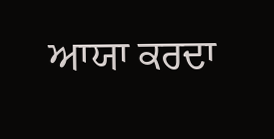ਆਯਾ ਕਰਦਾ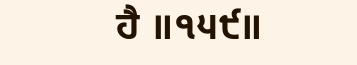ਹੈ ॥੧੫੯॥